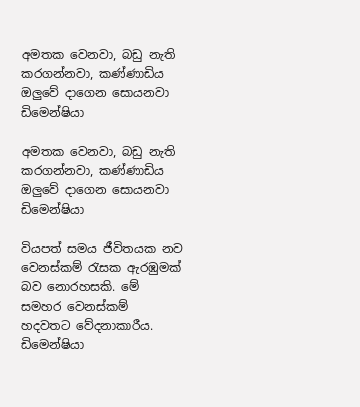අමතක වෙනවා, බඩු නැති කරගන්නවා, කණ්ණාඩිය ඔලුවේ දාගෙන සොයනවා ඩිමෙන්ෂියා

අමතක වෙනවා, බඩු නැති කරගන්නවා, කණ්ණාඩිය ඔලුවේ දාගෙන සොයනවා ඩිමෙන්ෂියා

වියපත් සමය ජීවිතයක නව වෙනස්කම් රැසක ඇරඹුමක් බව නොරහසකි. මේ සමහර වෙනස්කම් හදවතට වේදනාකාරීය. ඩිමෙන්ෂියා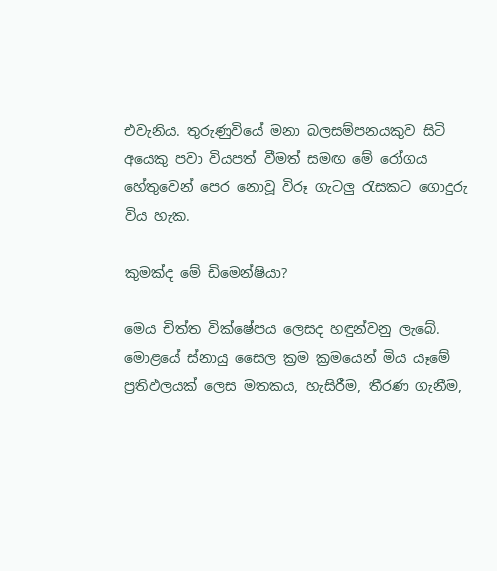එවැනිය. තුරුණුවියේ මනා බලසම්පනයකුව සිටි අයෙකු පවා වියපත් වීමත් සමඟ මේ රෝගය හේතුවෙන් පෙර නොවූ විරූ ගැටලු රැසකට ගොදුරු විය හැක.

කුමක්ද මේ ඩිමෙන්ෂියා?

මෙය චිත්ත වික්ෂේපය ලෙසද හඳුන්වනු ලැබේ. මොළයේ ස්නායු සෛල ක්‍රම ක්‍රමයෙන් මිය යෑමේ ප්‍රතිඵලයක් ලෙස මතකය, හැසිරීම, තීරණ ගැනීම,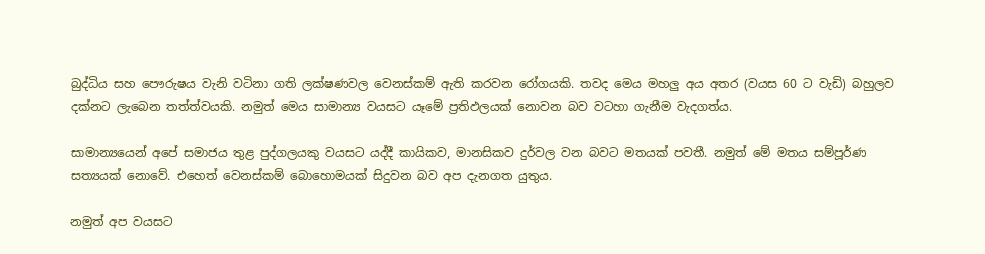බුද්ධිය සහ පෞරුෂය වැනි වටිනා ගති ලක්ෂණවල වෙනස්කම් ඇති කරවන රෝගයකි. තවද මෙය මහලු අය අතර (වයස 60 ට වැඩි) බහුලව දක්නට ලැබෙන තත්ත්වයකි. නමුත් මෙය සාමාන්‍ය වයසට යෑමේ ප්‍රතිඵලයක් නොවන බව වටහා ගැනීම වැදගත්ය.

සාමාන්‍යයෙන් අපේ සමාජය තුළ පුද්ගලයකු වයසට යද්දී කායිකව, මානසිකව දුර්වල වන බවට මතයක් පවතී. නමුත් මේ මතය සම්පූර්ණ සත්‍යයක් නොවේ. එහෙත් වෙනස්කම් බොහොමයක් සිදුවන බව අප දැනගත යුතුය.

නමුත් අප වයසට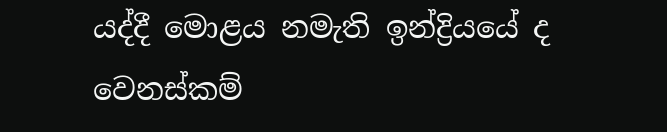යද්දී මොළය නමැති ඉන්ද්‍රියයේ ද වෙනස්කම්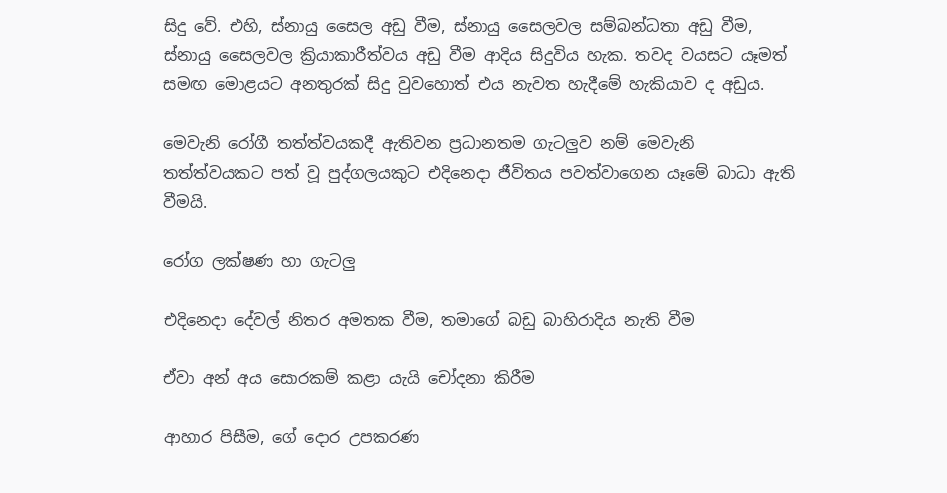සිදු වේ. එහි, ස්නායු සෛල අඩු වීම, ස්නායු සෛලවල සම්බන්ධතා අඩු වීම, ස්නායු සෛලවල ක්‍රියාකාරීත්වය අඩු වීම ආදිය සිදුවිය හැක. තවද වයසට යෑමත් සමඟ මොළයට අනතුරක් සිදු වුවහොත් එය නැවත හැදීමේ හැකියාව ද අඩුය.

මෙවැනි රෝගී තත්ත්වයකදී ඇතිවන ප්‍රධානතම ගැටලුව නම් මෙවැනි තත්ත්වයකට පත් වූ පුද්ගලයකුට එදිනෙදා ජීවිතය පවත්වාගෙන යෑමේ බාධා ඇති වීමයි.

රෝග ලක්ෂණ හා ගැටලු

එදිනෙදා දේවල් නිතර අමතක වීම, තමාගේ බඩු බාහිරාදිය නැති වීම

ඒවා අන් අය සොරකම් කළා යැයි චෝදනා කිරීම

ආහාර පිසීම, ගේ දොර උපකරණ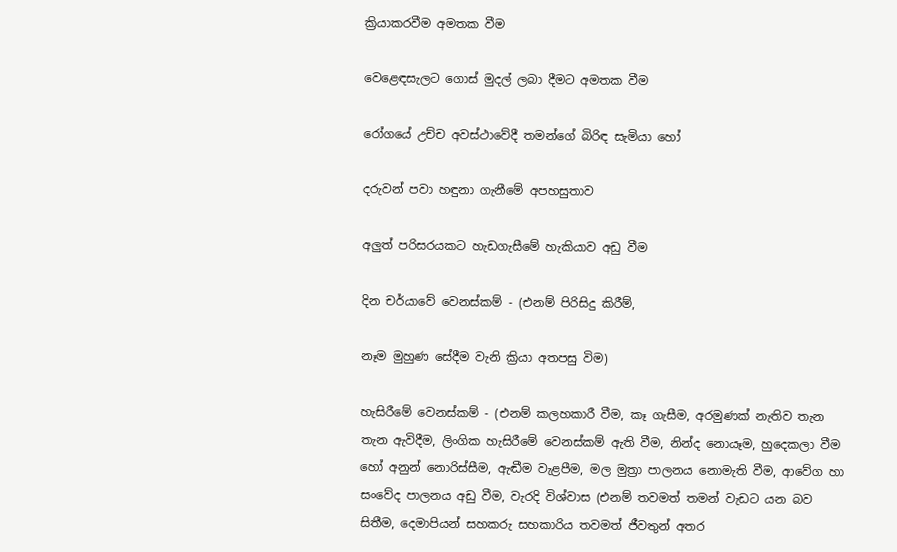ක්‍රියාකරවීම අමතක වීම

වෙළෙඳසැලට ගොස් මුදල් ලබා දීමට අමතක වීම

රෝගයේ උච්ච අවස්ථාවේදී තමන්ගේ බිරිඳ සැමියා හෝ

දරුවන් පවා හඳුනා ගැනීමේ අපහසුතාව

අලුත් පරිසරයකට හැඩගැසීමේ හැකියාව අඩු වීම

දින චර්යාවේ වෙනස්කම් - (එනම් පිරිසිදු කිරීම්,

නෑම මුහුණ සේදීම වැනි ක්‍රියා අතපසු විම)

හැසිරීමේ වෙනස්කම් - (එනම් කලහකාරී වීම, කෑ ගැසීම, අරමුණක් නැතිව තැන තැන ඇවිදීම, ලිංගික හැසිරීමේ වෙනස්කම් ඇති වීම, නින්ද නොයෑම, හුදෙකලා වීම හෝ අනුන් නොරිස්සීම, ඇඬීම වැළපීම, මල මුත්‍රා පාලනය නොමැති වීම, ආවේග හා සංවේද පාලනය අඩු වීම, වැරදි විශ්වාස (එනම් තවමත් තමන් වැඩට යන බව සිතීම, දෙමාපියන් සහකරු සහකාරිය තවමත් ජීවතුන් අතර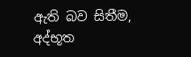ඇති බව සිතීම, අද්භූත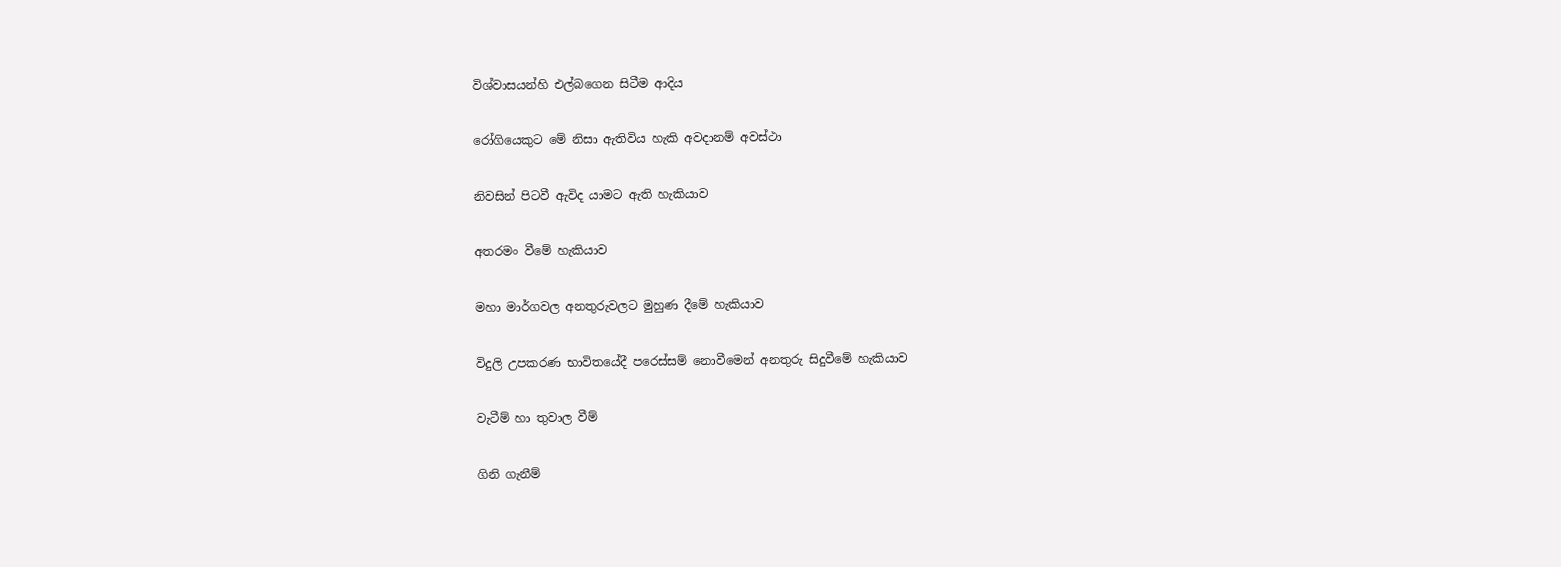විශ්වාසයන්හි එල්බගෙන සිටීම ආදිය

රෝගියෙකුට මේ නිසා ඇතිවිය හැකි අවදානම් අවස්ථා

නිවසින් පිටවී ඇවිද යාමට ඇති හැකියාව

අතරමං වීමේ හැකියාව

මහා මාර්ගවල අනතුරුවලට මුහුණ දීමේ හැකියාව

විදුලි උපකරණ භාවිතයේදී පරෙස්සම් නොවීමෙන් අනතුරු සිදුවීමේ හැකියාව

වැටීම් හා තුවාල වීම්

ගිනි ගැනීම්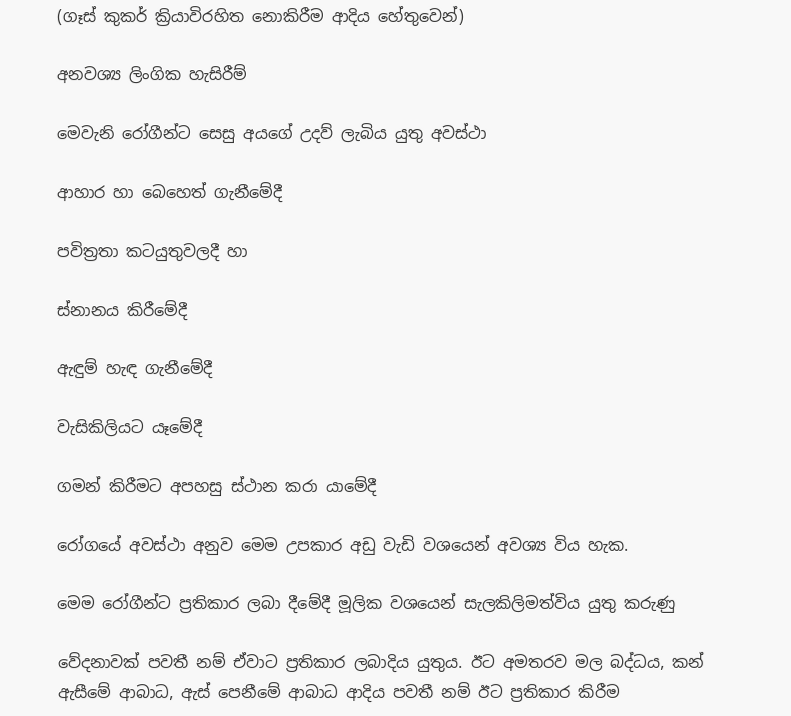(ගෑස් කුකර් ක්‍රියාවිරහිත නොකිරීම ආදිය හේතුවෙන්)

අනවශ්‍ය ලිංගික හැසිරීම්

මෙවැනි රෝගීන්ට සෙසු අයගේ උදව් ලැබිය යුතු අවස්ථා

ආහාර හා බෙහෙත් ගැනීමේදී

පවිත්‍රතා කටයුතුවලදී හා

ස්නානය කිරීමේදී

ඇඳුම් හැඳ ගැනීමේදී

වැසිකිලියට යෑමේදී

ගමන් කිරීමට අපහසු ස්ථාන කරා යාමේදී

රෝගයේ අවස්ථා අනුව මෙම උපකාර අඩු වැඩි වශයෙන් අවශ්‍ය විය හැක.

මෙම රෝගීන්ට ප්‍රතිකාර ලබා දීමේදී මූලික වශයෙන් සැලකිලිමත්විය යුතු කරුණු

වේදනාවක් පවතී නම් ඒවාට ප්‍රතිකාර ලබාදිය යුතුය. ඊට අමතරව මල බද්ධය, කන් ඇසීමේ ආබාධ, ඇස් පෙනීමේ ආබාධ ආදිය පවතී නම් ඊට ප්‍රතිකාර කිරීම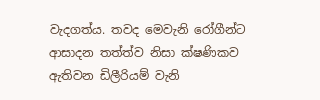වැදගත්ය. තවද මෙවැනි රෝගීන්ට ආසාදන තත්ත්ව නිසා ක්ෂණිකව ඇතිවන ඩිලීරියම් වැනි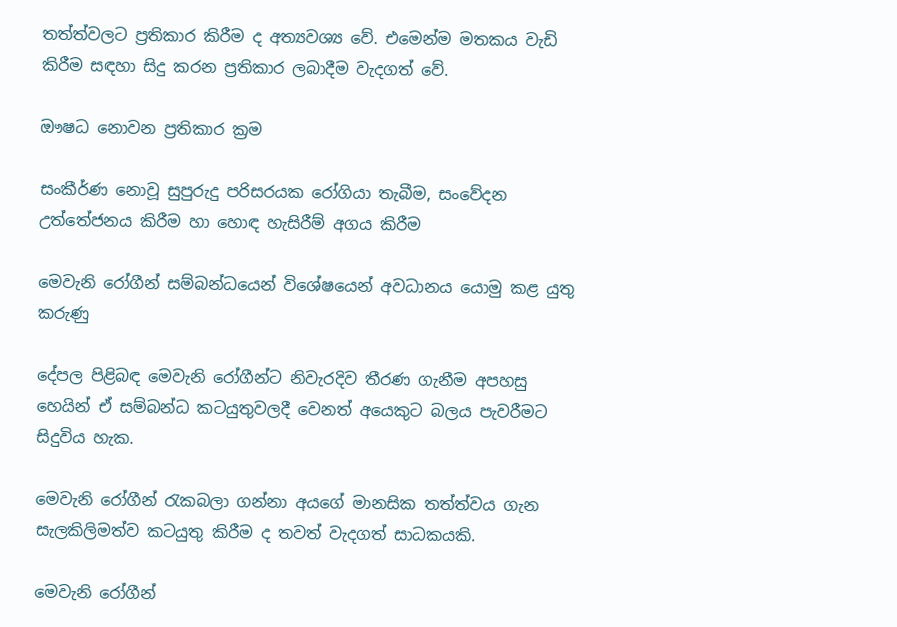තත්ත්වලට ප්‍රතිකාර කිරීම ද අත්‍යවශ්‍ය වේ. එමෙන්ම මතකය වැඩි කිරීම සඳහා සිදු කරන ප්‍රතිකාර ලබාදීම වැදගත් වේ.

ඖෂධ නොවන ප්‍රතිකාර ක්‍රම

සංකීර්ණ නොවූ සුපුරුදු පරිසරයක රෝගියා තැබීම, සංවේදන උත්තේජනය කිරීම හා හොඳ හැසිරීම් අගය කිරීම

මෙවැනි රෝගීන් සම්බන්ධයෙන් විශේෂයෙන් අවධානය යොමු කළ යුතු කරුණු

දේපල පිළිබඳ මෙවැනි රෝගීන්ට නිවැරදිව තීරණ ගැනීම අපහසු හෙයින් ඒ සම්බන්ධ කටයුතුවලදී වෙනත් අයෙකුට බලය පැවරීමට සිදුවිය හැක.

මෙවැනි රෝගීන් රැකබලා ගන්නා අයගේ මානසික තත්ත්වය ගැන සැලකිලිමත්ව කටයුතු කිරීම ද තවත් වැදගත් සාධකයකි.

මෙවැනි රෝගීන්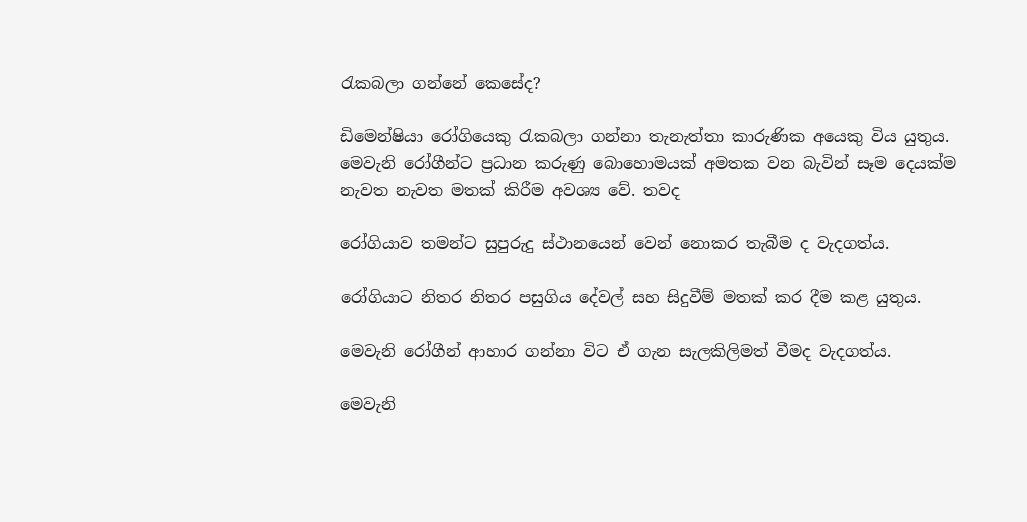රැකබලා ගන්නේ කෙසේද?

ඩිමෙන්ෂියා රෝගියෙකු රැකබලා ගන්නා තැනැත්තා කාරුණික අයෙකු විය යුතුය. මෙවැනි රෝගීන්ට ප්‍රධාන කරුණු බොහොමයක් අමතක වන බැවින් සෑම දෙයක්ම නැවත නැවත මතක් කිරීම අවශ්‍ය වේ. තවද

රෝගියාව තමන්ට සුපුරුදු ස්ථානයෙන් වෙන් නොකර තැබීම ද වැදගත්ය.

රෝගියාට නිතර නිතර පසුගිය දේවල් සහ සිදුවීම් මතක් කර දීම කළ යුතුය.

මෙවැනි රෝගීන් ආහාර ගන්නා විට ඒ ගැන සැලකිලිමත් වීමද වැදගත්ය.

මෙවැනි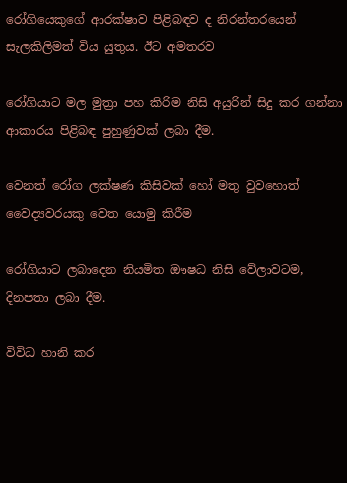රෝගියෙකුගේ ආරක්ෂාව පිළිබඳව ද නිරන්තරයෙන් සැලකිලිමත් විය යුතුය. ඊට අමතරව

රෝගියාට මල මුත්‍රා පහ කිරිම නිසි අයුරින් සිදු කර ගන්නා ආකාරය පිළිබඳ පුහුණුවක් ලබා දීම.

වෙනත් රෝග ලක්ෂණ කිසිවක් හෝ මතු වුවහොත් වෛද්‍යවරයකු වෙත යොමු කිරීම

රෝගියාට ලබාදෙන නියමිත ඖෂධ නිසි වේලාවටම, දිනපතා ලබා දීම.

විවිධ හානි කර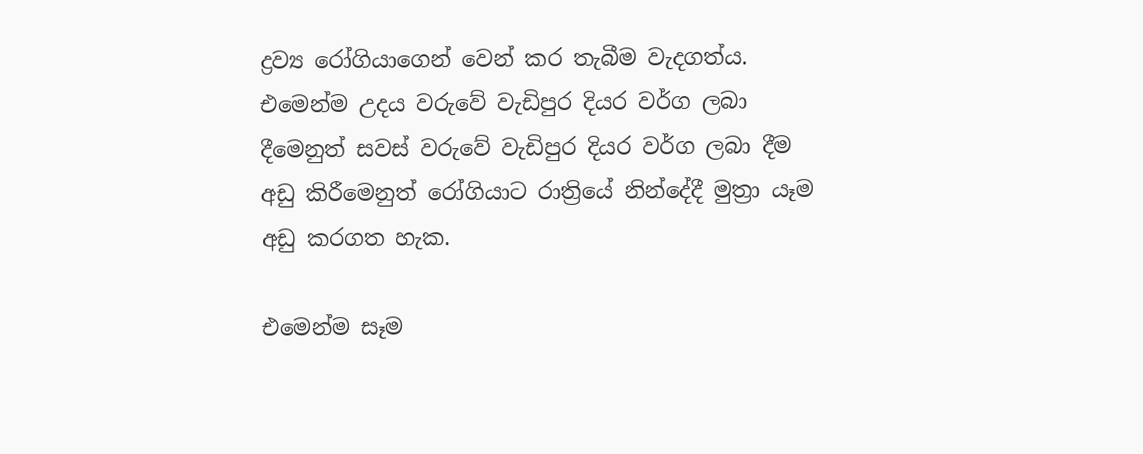ද්‍රව්‍ය රෝගියාගෙන් වෙන් කර තැබීම වැදගත්ය. එමෙන්ම උදය වරුවේ වැඩිපුර දියර වර්ග ලබා දීමෙනුත් සවස් වරුවේ වැඩිපුර දියර වර්ග ලබා දීම අඩු කිරීමෙනුත් රෝගියාට රාත්‍රියේ නින්දේදී මුත්‍රා යෑම අඩු කරගත හැක.

එමෙන්ම සෑම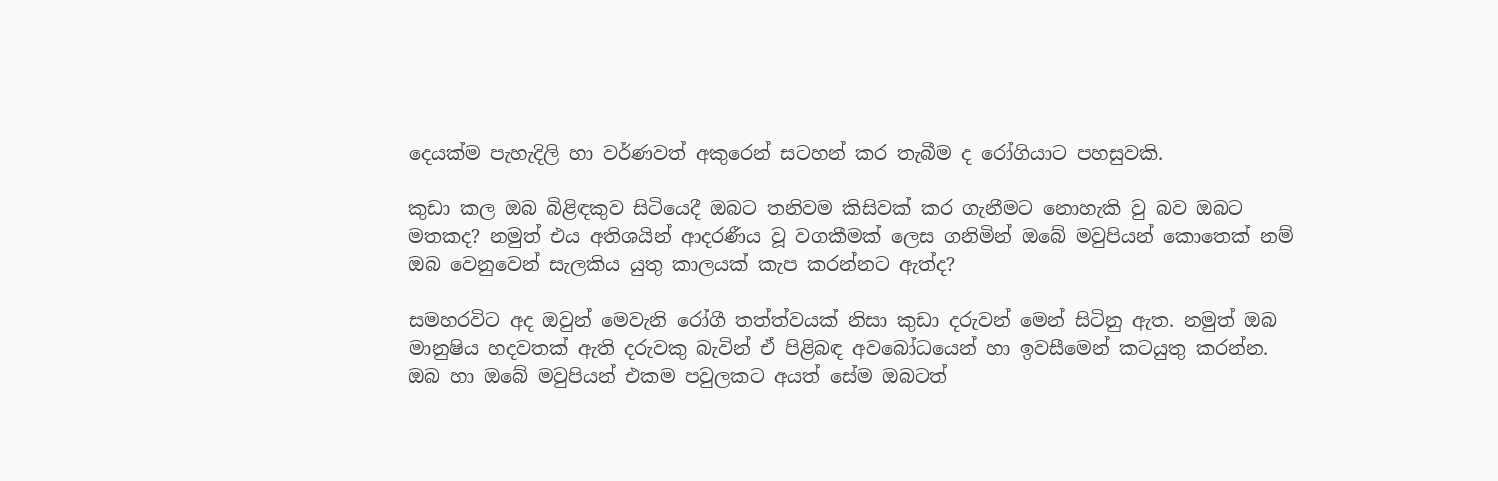දෙයක්ම පැහැදිලි හා වර්ණවත් අකුරෙන් සටහන් කර තැබීම ද රෝගියාට පහසුවකි.

කුඩා කල ඔබ බිළිඳකුව සිටියෙදී ඔබට තනිවම කිසිවක් කර ගැනීමට නොහැකි වු බව ඔබට මතකද? නමුත් එය අතිශයින් ආදරණීය වූ වගකීමක් ලෙස ගනිමින් ඔබේ මවුපියන් කොතෙක් නම් ඔබ වෙනුවෙන් සැලකිය යුතු කාලයක් කැප කරන්නට ඇත්ද?

සමහරවිට අද ඔවුන් මෙවැනි රෝගී තත්ත්වයක් නිසා කුඩා දරුවන් මෙන් සිටිනු ඇත. නමුත් ඔබ මානුෂිය හදවතක් ඇති දරුවකු බැවින් ඒ පිළිබඳ අවබෝධයෙන් හා ඉවසීමෙන් කටයුතු කරන්න. ඔබ හා ඔබේ මවුපියන් එකම පවුලකට අයත් සේම ඔබටත්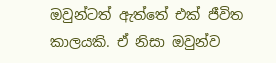ඔවුන්ටත් ඇත්තේ එක් ජීවිත කාලයකි. ඒ නිසා ඔවුන්ව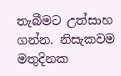තැබීමට උත්සාහ ගන්න. නිසැකවම මතුදිනක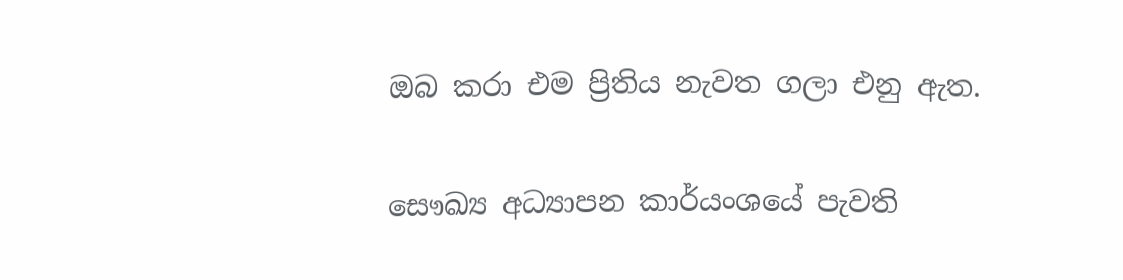ඔබ කරා එම ප්‍රිතිය නැවත ගලා එනු ඇත.

සෞඛ්‍ය අධ්‍යාපන කාර්යංශයේ පැවති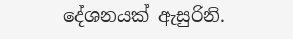දේශනයක් ඇසුරිනි.